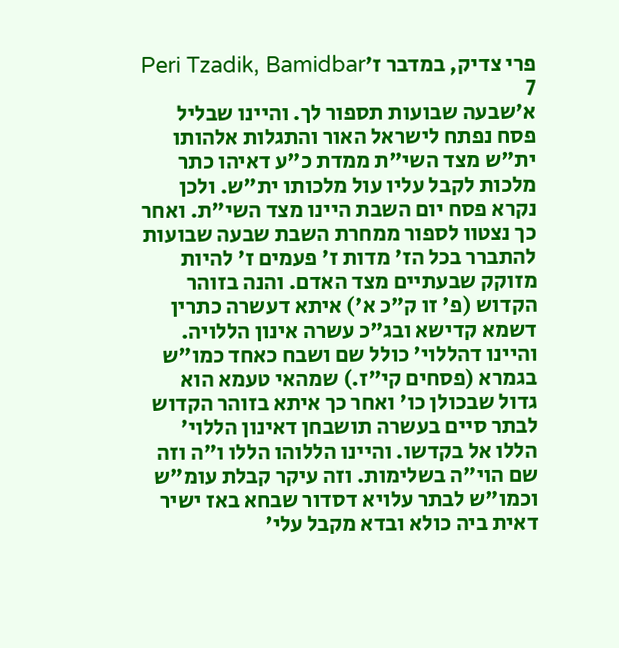פרי צדיק, במדבר ז׳Peri Tzadik, Bamidbar 7
א׳שבעה שבועות תספור לך. והיינו שבליל פסח נפתח לישראל האור והתגלות אלהותו ית"ש מצד השי"ת ממדת כ"ע דאיהו כתר מלכות לקבל עליו עול מלכותו ית"ש. ולכן נקרא פסח יום השבת היינו מצד השי"ת. ואחר כך נצטוו לספור ממחרת השבת שבעה שבועות להתברר בכל הז' מדות ז' פעמים ז' להיות מזוקק שבעתיים מצד האדם. והנה בזוהר הקדוש (פ' זו ק"כ א') איתא דעשרה כתרין דשמא קדישא ובג"כ עשרה אינון הללויה. והיינו דהללוי' כולל שם ושבח כאחד כמו"ש בגמרא (פסחים קי"ז.) שמהאי טעמא הוא גדול שבכולן כו' ואחר כך איתא בזוהר הקדוש לבתר סיים בעשרה תושבחן דאינון הללוי' הללו אל בקדשו. והיינו הללוהו הללו ו"ה וזה שם הוי"ה בשלימות. וזה עיקר קבלת עומ"ש וכמו"ש לבתר עלויא דסדור שבחא באז ישיר דאית ביה כולא ובדא מקבל עלי'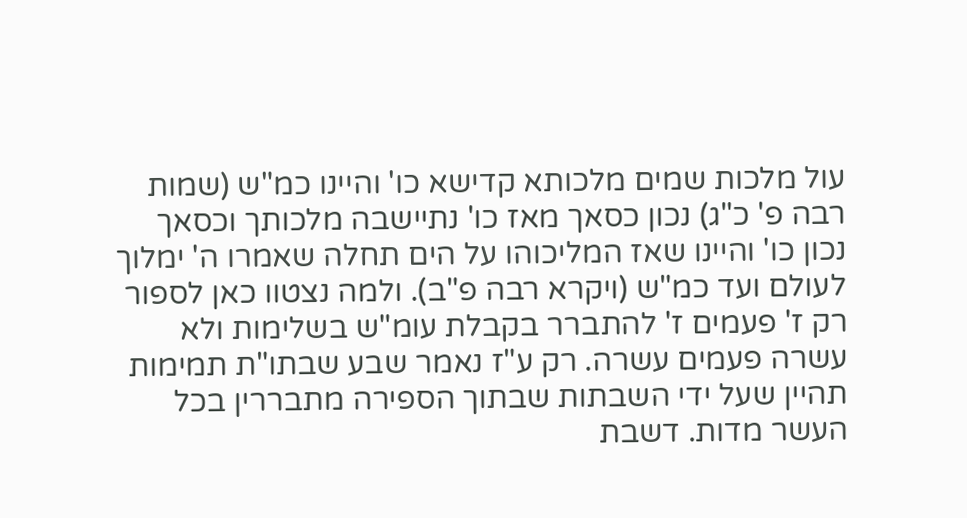עול מלכות שמים מלכותא קדישא כו' והיינו כמ"ש (שמות רבה פ' כ"ג) נכון כסאך מאז כו' נתיישבה מלכותך וכסאך נכון כו' והיינו שאז המליכוהו על הים תחלה שאמרו ה' ימלוך לעולם ועד כמ"ש (ויקרא רבה פ"ב). ולמה נצטוו כאן לספור רק ז' פעמים ז' להתברר בקבלת עומ"ש בשלימות ולא עשרה פעמים עשרה. רק ע"ז נאמר שבע שבתו"ת תמימות תהיין שעל ידי השבתות שבתוך הספירה מתבררין בכל העשר מדות. דשבת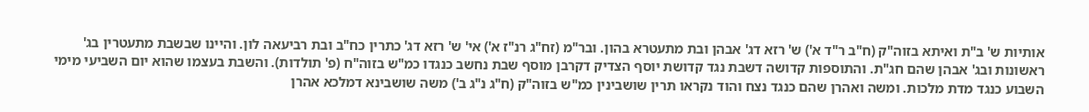אותיות ש' ב"ת ואיתא בזוה"ק (ח"ב ר"ד א') ש' רזא דג' אבהן ובת מתעטרא בהון. ובר"מ (זח"ג רנ"ז א') אי' ש' רזא דג' כתרין כח"ב ובת רביעאה לון. והיינו שבשבת מתעטרין בג' ראשונות ובג' אבהן שהם חג"ת. והתוספות קדושה דשבת נגד קדושת יוסף הצדיק דקרבן מוסף שבת נחשב כנגדו כמ"ש בזוה"ח (פ' תולדות). והשבת בעצמו שהוא יום השביעי מימי השבוע כנגד מדת מלכות. ומשה ואהרן שהם כנגד נצח והוד נקראו תרין שושבינין כמ"ש בזוה"ק (ח"ג נ"ג ב') משה שושבינא דמלכא אהרן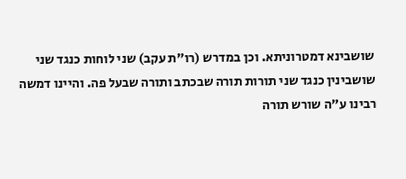שושבינא דמטרוניתא. וכן במדרש (רו"ת עקב) שני לוחות כנגד שני שושבינין כנגד שני תורות תורה שבכתב ותורה שבעל פה. והיינו דמשה רבינו ע"ה שורש תורה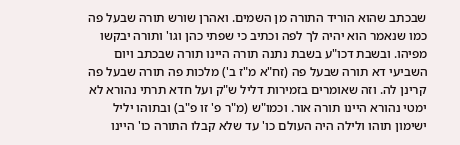שבכתב שהוא הוריד התורה מן השמים. ואהרן שורש תורה שבעל פה כמו שנאמר הוא יהיה לך לפה וכתיב כי שפתי כהן וגו' ותורה יבקשו מפיהו. ובשבת דכו"ע בשבת נתנה תורה היינו תורה שבכתב ויום השביעי דא תורה שבעל פה (זח"א מ"ז ב') מלכות פה תורה שבעל פה קרינן לה. וזה שאומרים בזמירות דליל ש"ק ועל חדא תרתי נהורא לא ימטי נהורא היינו תורה אור. וכמו"ש (מ"ר פ' זו פ"ב) ובתוהו יליל ישימון תוהו ולילה היה העולם כו' עד שלא קבלו התורה כו' היינו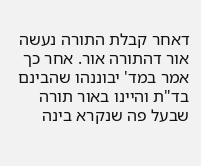דאחר קבלת התורה נעשה אור דהתורה אור. אחר כך אמר במד' יבוננהו שהבינם בד"ת והיינו באור תורה שבעל פה שנקרא בינה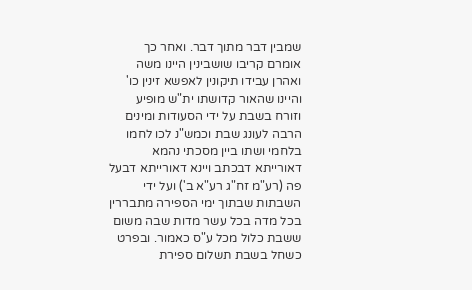שמבין דבר מתוך דבר. ואחר כך אומרם קריבו שושבינין היינו משה ואהרן עבידו תיקונין לאפשא זינין כו' והיינו שהאור קדושתו ית"ש מופיע וזורח בשבת על ידי הסעודות ומינים הרבה לעונג שבת וכמש"נ לכו לחמו בלחמי ושתו ביין מסכתי נהמא דאורייתא דבכתב ויינא דאורייתא דבעל פה (רע"מ זח"ג רע"א ב') ועל ידי השבתות שבתוך ימי הספירה מתבררין בכל מדה בכל עשר מדות שבה משום ששבת כלול מכל ע"ס כאמור. ובפרט כשחל בשבת תשלום ספירת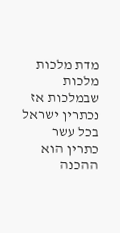מדת מלכות מלכות שבמלכות אז נכתרין ישראל בכל עשר כתרין הוא ההכנה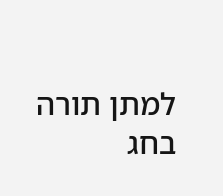למתן תורה בחג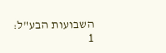השבועות הבע"ל:
1